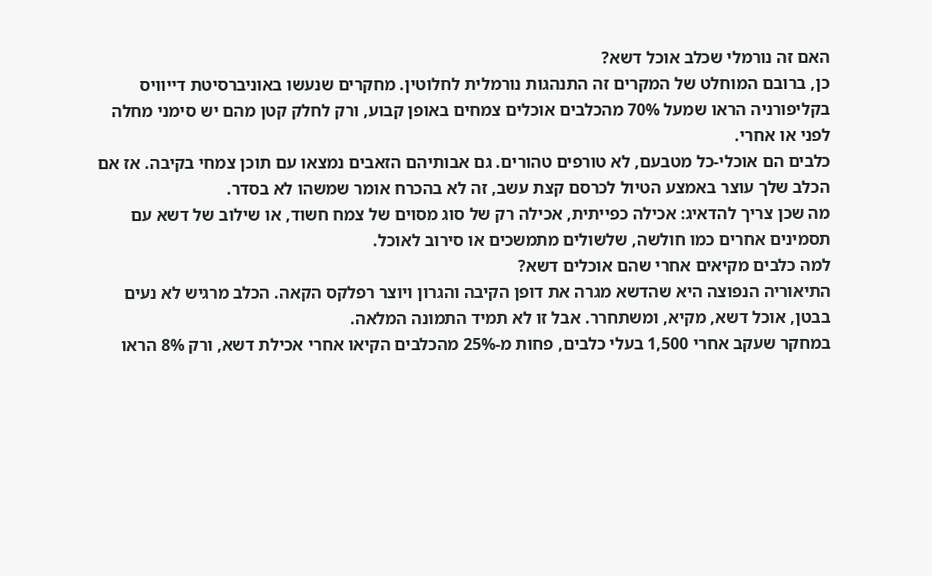האם זה נורמלי שכלב אוכל דשא?
כן, ברובם המוחלט של המקרים זה התנהגות נורמלית לחלוטין. מחקרים שנעשו באוניברסיטת דייוויס בקליפורניה הראו שמעל 70% מהכלבים אוכלים צמחים באופן קבוע, ורק לחלק קטן מהם יש סימני מחלה לפני או אחרי.
כלבים הם אוכלי-כל מטבעם, לא טורפים טהורים. גם אבותיהם הזאבים נמצאו עם תוכן צמחי בקיבה. אז אם הכלב שלך עוצר באמצע הטיול לכרסם קצת עשב, זה לא בהכרח אומר שמשהו לא בסדר.
מה שכן צריך להדאיג: אכילה כפייתית, אכילה רק של סוג מסוים של צמח חשוד, או שילוב של דשא עם תסמינים אחרים כמו חולשה, שלשולים מתמשכים או סירוב לאוכל.
למה כלבים מקיאים אחרי שהם אוכלים דשא?
התיאוריה הנפוצה היא שהדשא מגרה את דופן הקיבה והגרון ויוצר רפלקס הקאה. הכלב מרגיש לא נעים בבטן, אוכל דשא, מקיא, ומשתחרר. אבל זו לא תמיד התמונה המלאה.
במחקר שעקב אחרי 1,500 בעלי כלבים, פחות מ-25% מהכלבים הקיאו אחרי אכילת דשא, ורק 8% הראו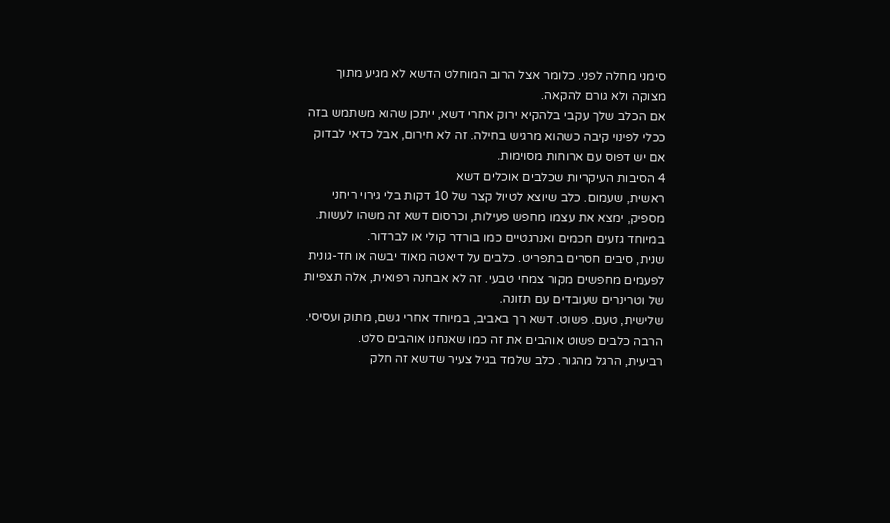סימני מחלה לפני. כלומר אצל הרוב המוחלט הדשא לא מגיע מתוך מצוקה ולא גורם להקאה.
אם הכלב שלך עקבי בלהקיא ירוק אחרי דשא, ייתכן שהוא משתמש בזה ככלי לפינוי קיבה כשהוא מרגיש בחילה. זה לא חירום, אבל כדאי לבדוק אם יש דפוס עם ארוחות מסוימות.
4 הסיבות העיקריות שכלבים אוכלים דשא
ראשית, שעמום. כלב שיוצא לטיול קצר של 10 דקות בלי גירוי ריחני מספיק, ימצא את עצמו מחפש פעילות, וכרסום דשא זה משהו לעשות. במיוחד גזעים חכמים ואנרגטיים כמו בורדר קולי או לברדור.
שנית, סיבים חסרים בתפריט. כלבים על דיאטה מאוד יבשה או חד-גונית לפעמים מחפשים מקור צמחי טבעי. זה לא אבחנה רפואית, אלה תצפיות של וטרינרים שעובדים עם תזונה.
שלישית, טעם. פשוט. דשא רך באביב, במיוחד אחרי גשם, מתוק ועסיסי. הרבה כלבים פשוט אוהבים את זה כמו שאנחנו אוהבים סלט.
רביעית, הרגל מהגור. כלב שלמד בגיל צעיר שדשא זה חלק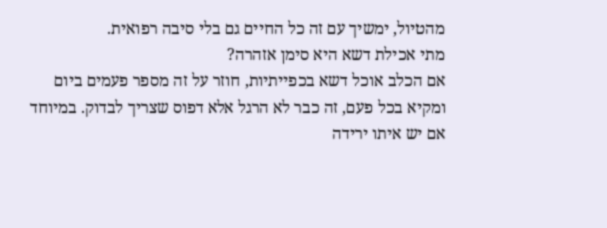מהטיול, ימשיך עם זה כל החיים גם בלי סיבה רפואית.
מתי אכילת דשא היא סימן אזהרה?
אם הכלב אוכל דשא בכפייתיות, חוזר על זה מספר פעמים ביום ומקיא בכל פעם, זה כבר לא הרגל אלא דפוס שצריך לבדוק. במיוחד אם יש איתו ירידה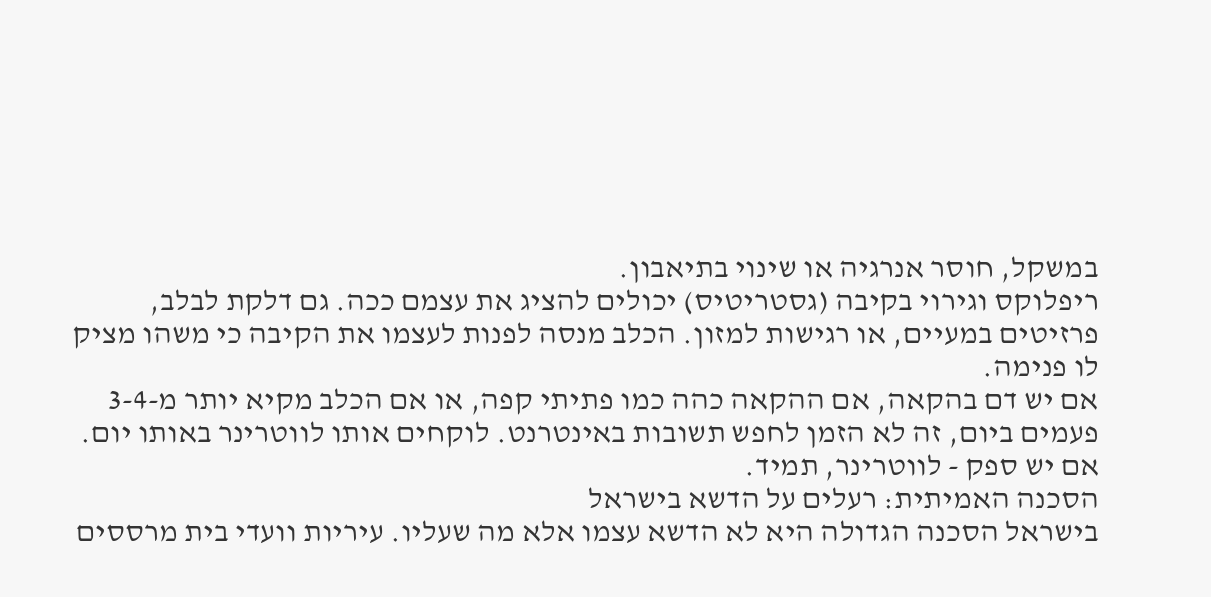במשקל, חוסר אנרגיה או שינוי בתיאבון.
ריפלוקס וגירוי בקיבה (גסטריטיס) יכולים להציג את עצמם ככה. גם דלקת לבלב, פרזיטים במעיים, או רגישות למזון. הכלב מנסה לפנות לעצמו את הקיבה כי משהו מציק לו פנימה.
אם יש דם בהקאה, אם ההקאה כהה כמו פתיתי קפה, או אם הכלב מקיא יותר מ-3-4 פעמים ביום, זה לא הזמן לחפש תשובות באינטרנט. לוקחים אותו לווטרינר באותו יום. אם יש ספק - לווטרינר, תמיד.
הסכנה האמיתית: רעלים על הדשא בישראל
בישראל הסכנה הגדולה היא לא הדשא עצמו אלא מה שעליו. עיריות וועדי בית מרססים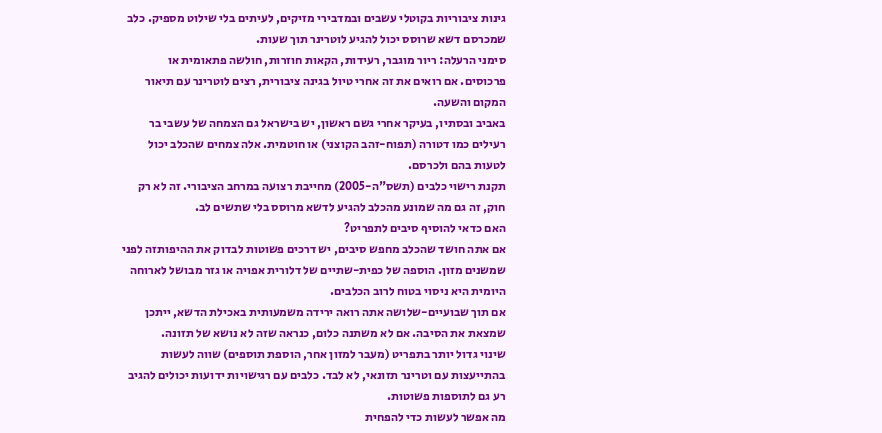גינות ציבוריות בקוטלי עשבים ובמדבירי מזיקים, לעיתים בלי שילוט מספיק. כלב שמכרסם דשא שרוסס יכול להגיע לוטרינר תוך שעות.
סימני הרעלה: ריור מוגבר, רעידות, הקאות חוזרות, חולשה פתאומית או פרכוסים. אם רואים את זה אחרי טיול בגינה ציבורית, רצים לוטרינר עם תיאור המקום והשעה.
באביב ובסתיו, בעיקר אחרי גשם ראשון, יש בישראל גם הצמחה של עשבי בר רעילים כמו דטורה (תפוח-זהב הקוצני) או חוטמית. אלה צמחים שהכלב יכול לטעות בהם ולכרסם.
תקנת רישוי כלבים (תשס"ה-2005) מחייבת רצועה במרחב הציבורי. זה לא רק חוק, זה גם מה שמונע מהכלב להגיע לדשא מרוסס בלי שתשים לב.
האם כדאי להוסיף סיבים לתפריט?
אם אתה חושד שהכלב מחפש סיבים, יש דרכים פשוטות לבדוק את ההיפותזה לפני שמשנים מזון. הוספה של כפית-שתיים של דלורית אפויה או גזר מבושל לארוחה היומית היא ניסוי בטוח לרוב הכלבים.
אם תוך שבועיים-שלושה אתה רואה ירידה משמעותית באכילת הדשא, ייתכן שמצאת את הסיבה. אם לא משתנה כלום, כנראה שזה לא נושא של תזונה.
שינוי גדול יותר בתפריט (מעבר למזון אחר, הוספת תוספים) שווה לעשות בהתייעצות עם וטרינר תזונאי, לא לבד. כלבים עם רגישויות ידועות יכולים להגיב רע גם לתוספות פשוטות.
מה אפשר לעשות כדי להפחית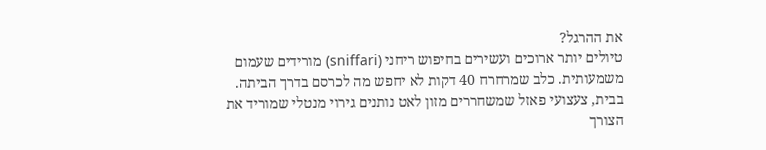את ההרגל?
טיולים יותר ארוכים ועשירים בחיפוש ריחני (sniffari) מורידים שעמום משמעותית. כלב שמרחרח 40 דקות לא יחפש מה לכרסם בדרך הביתה.
בבית, צעצועי פאזל שמשחררים מזון לאט נותנים גירוי מנטלי שמוריד את הצורך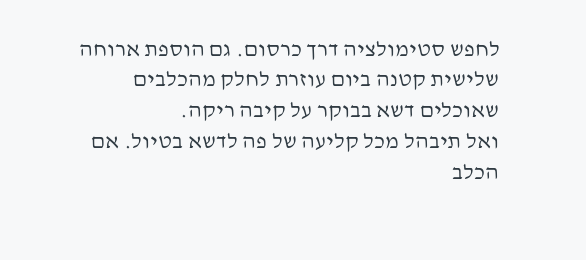לחפש סטימולציה דרך כרסום. גם הוספת ארוחה שלישית קטנה ביום עוזרת לחלק מהכלבים שאוכלים דשא בבוקר על קיבה ריקה.
ואל תיבהל מכל קליעה של פה לדשא בטיול. אם הכלב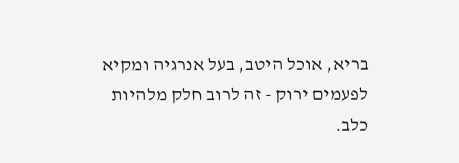בריא, אוכל היטב, בעל אנרגיה ומקיא לפעמים ירוק - זה לרוב חלק מלהיות כלב.